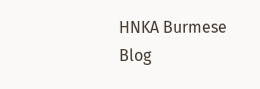HNKA Burmese Blog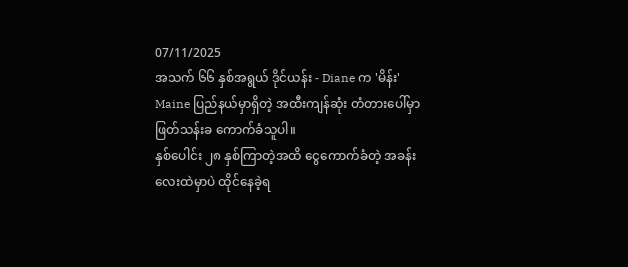07/11/2025
အသက် ၆၆ နှစ်အရွယ် ဒိုင်ယန်း - Diane က 'မိန်း' Maine ပြည်နယ်မှာရှိတဲ့ အထီးကျန်ဆုံး တံတားပေါ်မှာ ဖြတ်သန်းခ ကောက်ခံသူပါ။
နှစ်ပေါင်း ၂၈ နှစ်ကြာတဲ့အထိ ငွေကောက်ခံတဲ့ အခန်းလေးထဲမှာပဲ ထိုင်နေခဲ့ရ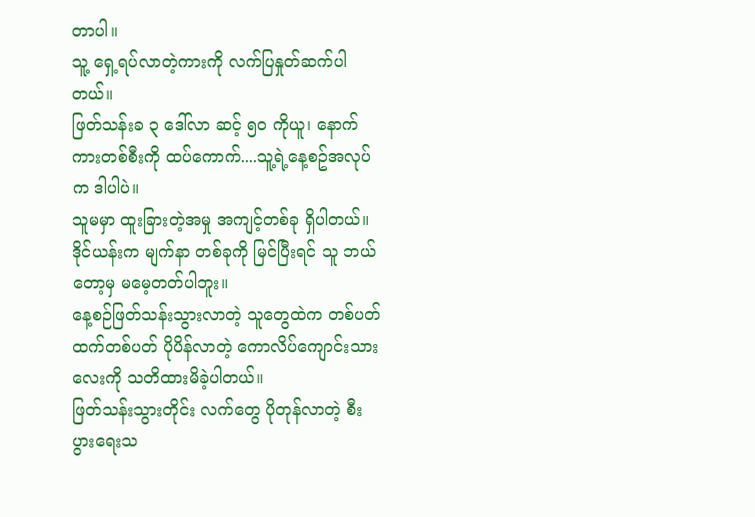တာပါ။
သူ့ ရှေ့ရပ်လာတဲ့ကားကို လက်ပြနှုတ်ဆက်ပါတယ်။
ဖြတ်သန်းခ ၃ ဒေါ်လာ ဆင့် ၅၀ ကိုယူ၊ နောက်ကားတစ်စီးကို ထပ်ကောက်....သူ့ရဲ့နေ့စဥ်အလုပ်က ဒါပါပဲ။
သူမမှာ ထူးခြားတဲ့အမှု အကျင့်တစ်ခု ရှိပါတယ်။
ဒိုင်ယန်းက မျက်နာ တစ်ခုကို မြင်ပြီးရင် သူ ဘယ်တော့မှ မမေ့တတ်ပါဘူး။
နေ့စဉ်ဖြတ်သန်းသွားလာတဲ့ သူတွေထဲက တစ်ပတ်ထက်တစ်ပတ် ပိုပိန်လာတဲ့ ကောလိပ်ကျောင်းသားလေးကို သတိထားမိခဲ့ပါတယ်။
ဖြတ်သန်းသွားတိုင်း လက်တွေ ပိုတုန်လာတဲ့ စီးပွားရေးသ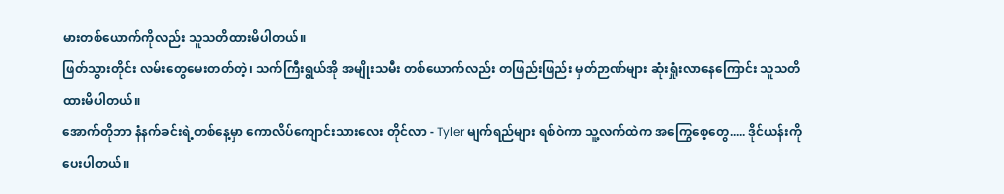မားတစ်ယောက်ကိုလည်း သူသတိထားမိပါတယ်။
ဖြတ်သွားတိုင်း လမ်းတွေမေးတတ်တဲ့၊ သက်ကြီးရွယ်အို အမျိုးသမီး တစ်ယောက်လည်း တဖြည်းဖြည်း မှတ်ဉာဏ်များ ဆုံးရှုံးလာနေကြောင်း သူသတိထားမိပါတယ်။
အောက်တိုဘာ နံနက်ခင်းရဲ့တစ်နေ့မှာ ကောလိပ်ကျောင်းသားလေး တိုင်လာ - Tyler မျက်ရည်များ ရစ်ဝဲကာ သူ့လက်ထဲက အကြွေစေ့တွေ..... ဒိုင်ယန်းကို ပေးပါတယ်။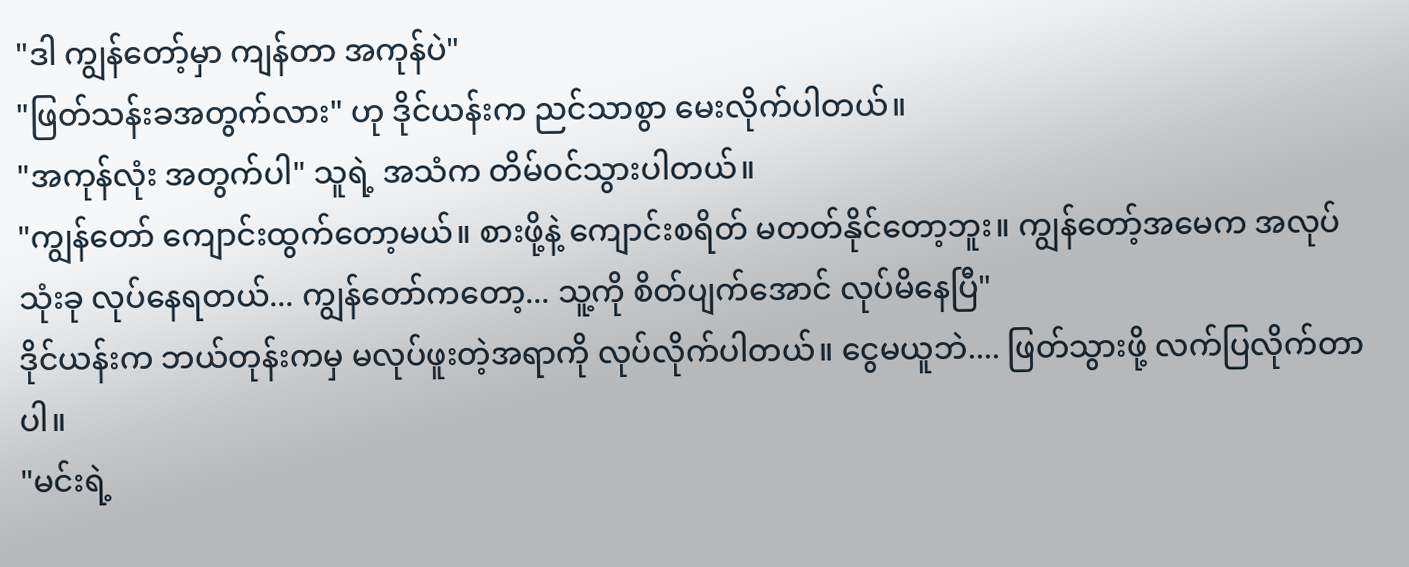"ဒါ ကျွန်တော့်မှာ ကျန်တာ အကုန်ပဲ"
"ဖြတ်သန်းခအတွက်လား" ဟု ဒိုင်ယန်းက ညင်သာစွာ မေးလိုက်ပါတယ်။
"အကုန်လုံး အတွက်ပါ" သူရဲ့ အသံက တိမ်ဝင်သွားပါတယ်။
"ကျွန်တော် ကျောင်းထွက်တော့မယ်။ စားဖို့နဲ့ ကျောင်းစရိတ် မတတ်နိုင်တော့ဘူး။ ကျွန်တော့်အမေက အလုပ်သုံးခု လုပ်နေရတယ်... ကျွန်တော်ကတော့... သူ့ကို စိတ်ပျက်အောင် လုပ်မိနေပြီ"
ဒိုင်ယန်းက ဘယ်တုန်းကမှ မလုပ်ဖူးတဲ့အရာကို လုပ်လိုက်ပါတယ်။ ငွေမယူဘဲ.... ဖြတ်သွားဖို့ လက်ပြလိုက်တာပါ။
"မင်းရဲ့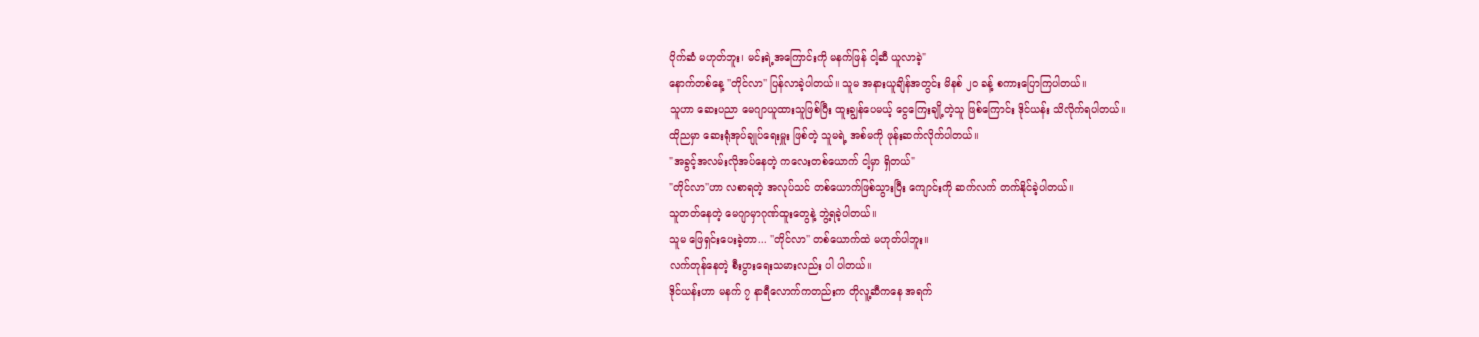ပိုက်ဆံ မဟုတ်ဘူး၊ မင်းရဲ့အကြောင်းကို မနက်ဖြန် ငါ့ဆီ ယူလာခဲ့"
နောက်တစ်နေ့ ''တိုင်လာ'' ပြန်လာခဲ့ပါတယ်။ သူမ အနားယူချိန်အတွင်း မိနစ် ၂၀ ခန့် စကားပြောကြပါတယ်။
သူဟာ ဆေးပညာ မေဂျာယူထားသူဖြစ်ပြီး ထူးချွန်ပေမယ့် ငွေကြေးချို့တဲ့သူ ဖြစ်ကြောင်း ဒိုင်ယန်း သိလိုက်ရပါတယ်။
ထိုညမှာ ဆေးရုံအုပ်ချုပ်ရေးမှူး ဖြစ်တဲ့ သူမရဲ့ အစ်မကို ဖုန်းဆက်လိုက်ပါတယ်။
"အခွင့်အလမ်းလိုအပ်နေတဲ့ ကလေးတစ်ယောက် ငါ့မှာ ရှိတယ်"
"တိုင်လာ''ဟာ လစာရတဲ့ အလုပ်သင် တစ်ယောက်ဖြစ်သွားပြီး ကျောင်းကို ဆက်လက် တက်နိုင်ခဲ့ပါတယ်။
သူတတ်နေတဲ့ မေဂျာမှာဂုဏ်ထူးတွေနဲ့ ဘွဲ့ရခဲ့ပါတယ်။
သူမ ဖြေရှင်းပေးခဲ့တာ... ''တိုင်လာ'' တစ်ယောက်ထဲ မဟုတ်ပါဘူး။
လက်တုန်နေတဲ့ စီးပွားရေးသမားလည်း ပါ ပါတယ်။
ဒိုင်ယန်းဟာ မနက် ၇ နာရီလောက်ကတည်းက တိုလူ့ဆီကနေ အရက်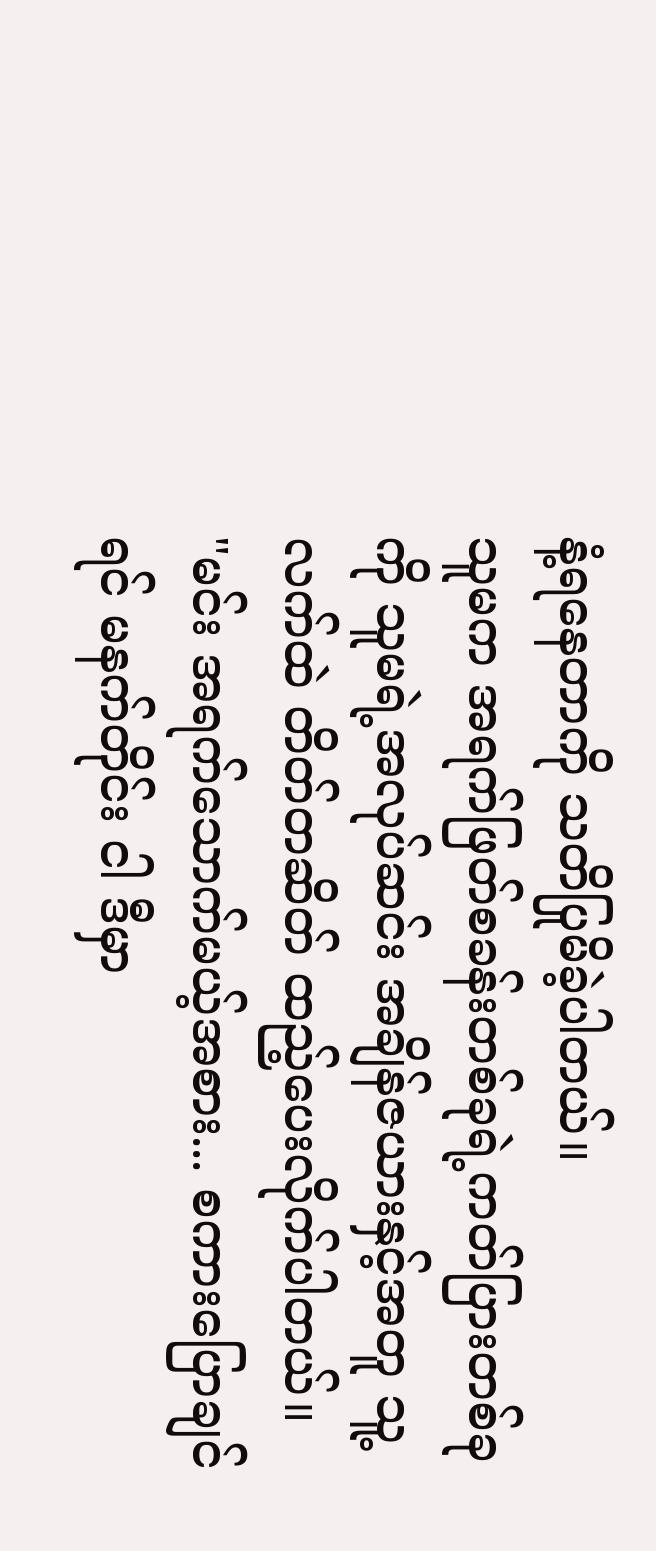နံ့ရနေတာကို သတိပြုမိခဲ့ပါတယ်။
သူမက အရက်ဖြတ်စခန်းတစ်ခုရဲ့ကတ်ပြားတစ်ခုကို သူမရဲ့အလုပ်ဆင်း အချိန်ဇယားနှင့်အတူ သူ့လက်ထဲ တိတ်တဆိတ် ထည့်ပေးလိုက်ပါတယ်။
"မင်း အရက်သောက်မယ့်အစား... စကားပြောချင်ရင် မနက်တိုင်း ငါ ဒီမှာ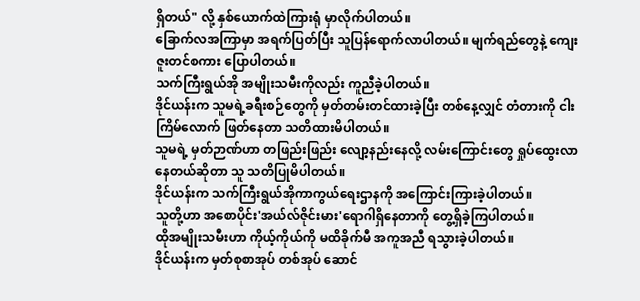ရှိတယ်" လို့ နှစ်ယောက်ထဲကြားရုံ မှာလိုက်ပါတယ်။
ခြောက်လအကြာမှာ အရက်ပြတ်ပြီး သူပြန်ရောက်လာပါတယ်။ မျက်ရည်တွေနဲ့ ကျေးဇူးတင်စကား ပြောပါတယ်။
သက်ကြီးရွယ်အို အမျိုးသမီးကိုလည်း ကူညီခဲ့ပါတယ်။
ဒိုင်ယန်းက သူမရဲ့ခရီးစဉ်တွေကို မှတ်တမ်းတင်ထားခဲ့ပြီး တစ်နေ့လျှင် တံတားကို ငါးကြိမ်လောက် ဖြတ်နေတာ သတိထားမိပါတယ်။
သူမရဲ့ မှတ်ဉာဏ်ဟာ တဖြည်းဖြည်း လျော့နည်းနေလို့ လမ်းကြောင်းတွေ ရှုပ်ထွေးလာနေတယ်ဆိုတာ သူ သတိပြုမိပါတယ်။
ဒိုင်ယန်းက သက်ကြီးရွယ်အိုကာကွယ်ရေးဌာနကို အကြောင်းကြားခဲ့ပါတယ်။
သူတို့ဟာ အစောပိုင်း'အယ်လ်ဇိုင်းမား'ရောဂါရှိနေတာကို တွေ့ရှိခဲ့ကြပါတယ်။
ထိုအမျိုးသမီးဟာ ကိုယ့်ကိုယ်ကို မထိခိုက်မီ အကူအညီ ရသွားခဲ့ပါတယ်။
ဒိုင်ယန်းက မှတ်စုစာအုပ် တစ်အုပ် ဆောင်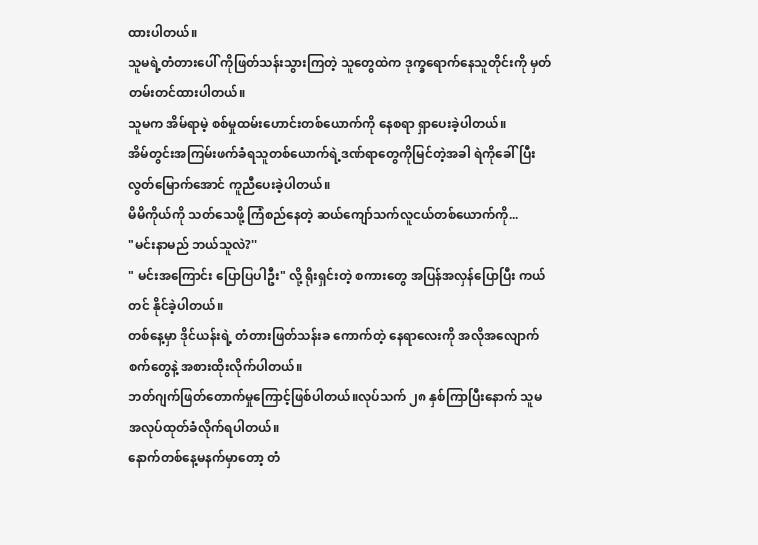ထားပါတယ်။
သူမရဲ့တံတားပေါ် ကိုဖြတ်သန်းသွားကြတဲ့ သူတွေထဲက ဒုက္ခရောက်နေသူတိုင်းကို မှတ်တမ်းတင်ထားပါတယ်။
သူမက အိမ်ရာမဲ့ စစ်မှုထမ်းဟောင်းတစ်ယောက်ကို နေစရာ ရှာပေးခဲ့ပါတယ်။
အိမ်တွင်းအကြမ်းဖက်ခံရသူတစ်ယောက်ရဲ့ဒဏ်ရာတွေကိုမြင်တဲ့အခါ ရဲကိုခေါ်ပြီး လွတ်မြောက်အောင် ကူညီပေးခဲ့ပါတယ်။
မိမိကိုယ်ကို သတ်သေဖို့ ကြံစည်နေတဲ့ ဆယ်ကျော်သက်လူငယ်တစ်ယောက်ကို...
"မင်းနာမည် ဘယ်သူလဲ?''
" မင်းအကြောင်း ပြောပြပါဦး" လို့ ရိုးရှင်းတဲ့ စကားတွေ အပြန်အလှန်ပြောပြီး ကယ်တင် နိုင်ခဲ့ပါတယ်။
တစ်နေ့မှာ ဒိုင်ယန်းရဲ့ တံတားဖြတ်သန်းခ ကောက်တဲ့ နေရာလေးကို အလိုအလျောက် စက်တွေနဲ့ အစားထိုးလိုက်ပါတယ်။
ဘတ်ဂျက်ဖြတ်တောက်မှုကြောင့်ဖြစ်ပါတယ်။လုပ်သက် ၂၈ နှစ်ကြာပြီးနောက် သူမ အလုပ်ထုတ်ခံလိုက်ရပါတယ်။
နောက်တစ်နေ့မနက်မှာတော့ တံ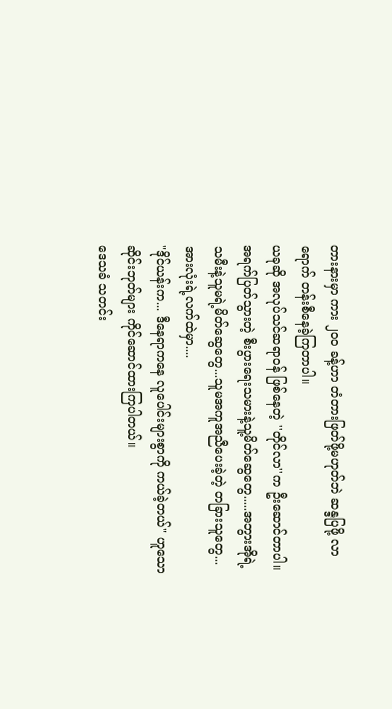တားနားမှာ ကား ၂၀၀ ခန့်ဟာ တံတားဖြတ်ဖို့မဟုတ်ဘဲ ဆန္ဒပြဖို့ လာရောက် တန်းစီနေခဲ့ကြတာပါ။
ယခုဆို အလုပ်သင်ဆရာဝန် ဖြစ်နေတဲ့ ''တိုင်လာ''က ဦးဆောင်တာပါ။
အရက်ပြတ်သွားတဲ့ စီးပွားရေးသမားနဲ့သူ့မိတ်ဆွေတွေ.....အဘွားအိုရဲ့ သမီးနဲ့သူမရဲ့မိတ်ဆွေတွေ...သူမအကူအညီပေးခဲ့တဲ့ တခြားသူတွေ... အားလုံးရဲ့လက်ထဲမှာ....
"ဒိုင်ယန်းက... ဒီနေရာကနေ လူပေါင်းများစွာကို ကယ်ခဲ့တယ်" ဟူသော ဆိုင်းဘုတ်များ ကိုင်ဆောင်ထားကြပါတယ်။
ဒေသခံ သတင်း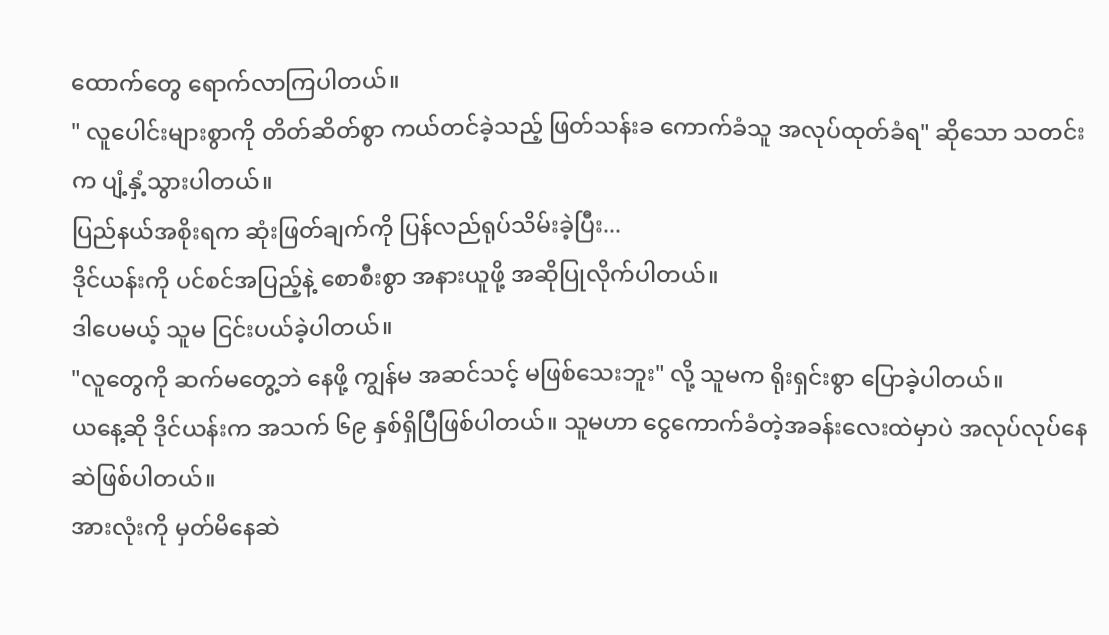ထောက်တွေ ရောက်လာကြပါတယ်။
" လူပေါင်းများစွာကို တိတ်ဆိတ်စွာ ကယ်တင်ခဲ့သည့် ဖြတ်သန်းခ ကောက်ခံသူ အလုပ်ထုတ်ခံရ" ဆိုသော သတင်းက ပျံ့နှံ့သွားပါတယ်။
ပြည်နယ်အစိုးရက ဆုံးဖြတ်ချက်ကို ပြန်လည်ရုပ်သိမ်းခဲ့ပြီး...
ဒိုင်ယန်းကို ပင်စင်အပြည့်နဲ့ စောစီးစွာ အနားယူဖို့ အဆိုပြုလိုက်ပါတယ်။
ဒါပေမယ့် သူမ ငြင်းပယ်ခဲ့ပါတယ်။
"လူတွေကို ဆက်မတွေ့ဘဲ နေဖို့ ကျွန်မ အဆင်သင့် မဖြစ်သေးဘူး" လို့ သူမက ရိုးရှင်းစွာ ပြောခဲ့ပါတယ်။
ယနေ့ဆို ဒိုင်ယန်းက အသက် ၆၉ နှစ်ရှိပြီဖြစ်ပါတယ်။ သူမဟာ ငွေကောက်ခံတဲ့အခန်းလေးထဲမှာပဲ အလုပ်လုပ်နေဆဲဖြစ်ပါတယ်။
အားလုံးကို မှတ်မိနေဆဲ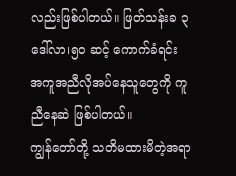လည်းဖြစ်ပါတယ်။ ဖြတ်သန်းခ ၃ ဒေါ်လာ၊၅၀ ဆင့် ကောက်ခံရင်း အကူအညီလိုအပ်နေသူတွေကို ကူညီနေဆဲ ဖြစ်ပါတယ်။
ကျွန်တော်တို့ သတိမထားမိတဲ့အရာ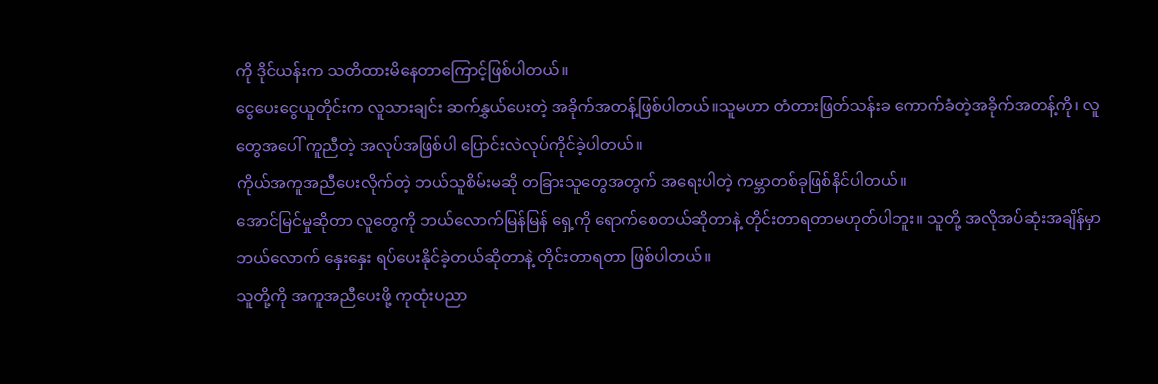ကို ဒိုင်ယန်းက သတိထားမိနေတာကြောင့်ဖြစ်ပါတယ်။
ငွေပေးငွေယူတိုင်းက လူသားချင်း ဆက်နွှယ်ပေးတဲ့ အခိုက်အတန့်ဖြစ်ပါတယ်။သူမဟာ တံတားဖြတ်သန်းခ ကောက်ခံတဲ့အခိုက်အတန့်ကို၊ လူတွေအပေါ် ကူညီတဲ့ အလုပ်အဖြစ်ပါ ပြောင်းလဲလုပ်ကိုင်ခဲ့ပါတယ်။
ကိုယ်အကူအညီပေးလိုက်တဲ့ ဘယ်သူစိမ်းမဆို တခြားသူတွေအတွက် အရေးပါတဲ့ ကမ္ဘာတစ်ခုဖြစ်နိင်ပါတယ်။
အောင်မြင်မှုဆိုတာ လူတွေကို ဘယ်လောက်မြန်မြန် ရှေ့ကို ရောက်စေတယ်ဆိုတာနဲ့ တိုင်းတာရတာမဟုတ်ပါဘူး။ သူတို့ အလိုအပ်ဆုံးအချိန်မှာ ဘယ်လောက် နှေးနှေး ရပ်ပေးနိုင်ခဲ့တယ်ဆိုတာနဲ့ တိုင်းတာရတာ ဖြစ်ပါတယ်။
သူတို့ကို အကူအညီပေးဖို့ ကုထုံးပညာ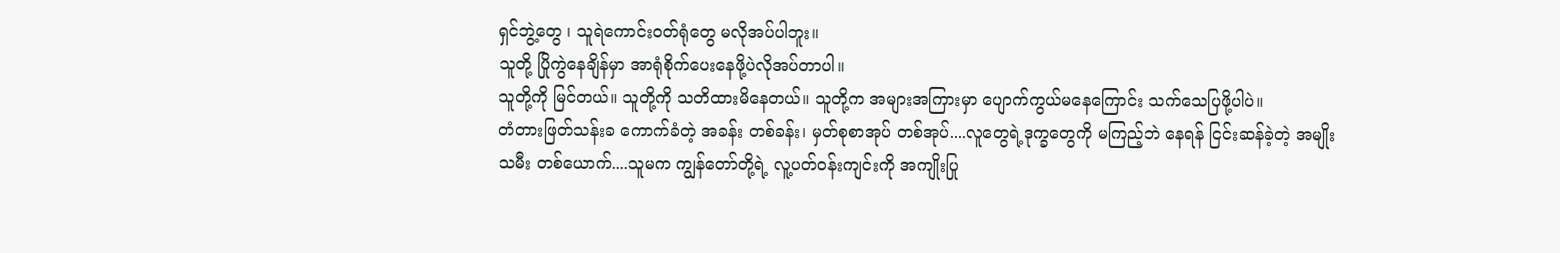ရှင်ဘွဲ့တွေ ၊ သူရဲကောင်းဝတ်ရုံတွေ မလိုအပ်ပါဘူး။
သူတို့ ပြိုကွဲနေချိန်မှာ အာရုံစိုက်ပေးနေဖို့ပဲလိုအပ်တာပါ။
သူတို့ကို မြင်တယ်။ သူတို့ကို သတိထားမိနေတယ်။ သူတို့က အများအကြားမှာ ပျောက်ကွယ်မနေကြောင်း သက်သေပြဖို့ပါပဲ။
တံတားဖြတ်သန်းခ ကောက်ခံတဲ့ အခန်း တစ်ခန်း၊ မှတ်စုစာအုပ် တစ်အုပ်....လူတွေရဲ့ဒုက္ခတွေကို မကြည့်ဘဲ နေရန် ငြင်းဆန်ခဲ့တဲ့ အမျိုးသမီး တစ်ယောက်....သူမက ကျွန်တော်တို့ရဲ့ လူ့ပတ်ဝန်းကျင်းကို အကျိုးပြု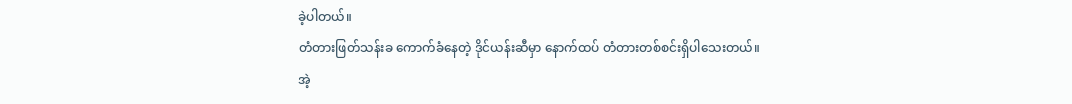ခဲ့ပါတယ်။
တံတားဖြတ်သန်းခ ကောက်ခံနေတဲ့ ဒိုင်ယန်းဆီမှာ နောက်ထပ် တံတားတစ်စင်းရှိပါသေးတယ်။
အဲ့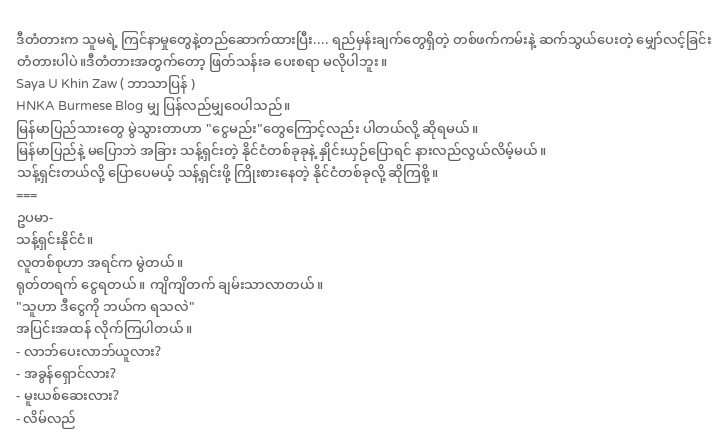ဒီတံတားက သူမရဲ့ ကြင်နာမှုတွေနဲ့တည်ဆောက်ထားပြီး.... ရည်မှန်းချက်တွေရှိတဲ့ တစ်ဖက်ကမ်းနဲ့ ဆက်သွယ်ပေးတဲ့ မျှော်လင့်ခြင်း တံတားပါပဲ။ဒီတံတားအတွက်တော့ ဖြတ်သန်းခ ပေးစရာ မလိုပါဘူး။
Saya U Khin Zaw ( ဘာသာပြန် )
HNKA Burmese Blog မျှ ပြန်လည်မျှဝေပါသည်။
မြန်မာပြည်သားတွေ မွဲသွားတာဟာ "ငွေမည်း"တွေကြောင့်လည်း ပါတယ်လို့ ဆိုရမယ်။
မြန်မာပြည်နဲ့ မပြောဘဲ အခြား သန့်ရှင်းတဲ့ နိုင်ငံတစ်ခုခုနဲ့ နှိုင်းယှဉ်ပြောရင် နားလည်လွယ်လိမ့်မယ်။
သန့်ရှင်းတယ်လို့ ပြောပေမယ့် သန့်ရှင်းဖို့ ကြိုးစားနေတဲ့ နိုင်ငံတစ်ခုလို့ ဆိုကြစို့။
===
ဥပမာ-
သန့်ရှင်းနိုင်ငံ။
လူတစ်စုဟာ အရင်က မွဲတယ်။
ရုတ်တရက် ငွေရတယ်။ ကျိကျိတက် ချမ်းသာလာတယ်။
"သူဟာ ဒီငွေကို ဘယ်က ရသလဲ"
အပြင်းအထန် လိုက်ကြပါတယ်။
- လာဘ်ပေးလာဘ်ယူလား?
- အခွန်ရှောင်လား?
- မူးယစ်ဆေးလား?
- လိမ်လည်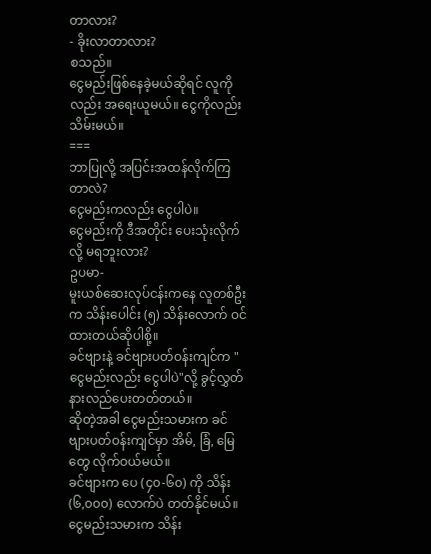တာလား?
- ခိုးလာတာလား?
စသည်။
ငွေမည်းဖြစ်နေခဲ့မယ်ဆိုရင် လူကိုလည်း အရေးယူမယ်။ ငွေကိုလည်း သိမ်းမယ်။
===
ဘာပြုလို့ အပြင်းအထန်လိုက်ကြတာလဲ?
ငွေမည်းကလည်း ငွေပါပဲ။
ငွေမည်းကို ဒီအတိုင်း ပေးသုံးလိုက်လို့ မရဘူးလား?
ဥပမာ-
မူးယစ်ဆေးလုပ်ငန်းကနေ လူတစ်ဦးက သိန်းပေါင်း (၅) သိန်းလောက် ဝင်ထားတယ်ဆိုပါစို့။
ခင်ဗျားနဲ့ ခင်ဗျားပတ်ဝန်းကျင်က "ငွေမည်းလည်း ငွေပါပဲ"လို့ ခွင့်လွှတ် နားလည်ပေးတတ်တယ်။
ဆိုတဲ့အခါ ငွေမည်းသမားက ခင်ဗျားပတ်ဝန်းကျင်မှာ အိမ်, ခြံ, မြေတွေ လိုက်ဝယ်မယ်။
ခင်ဗျားက ပေ (၄၀-၆၀) ကို သိန်း (၆,၀၀၀) လောက်ပဲ တတ်နိုင်မယ်။
ငွေမည်းသမားက သိန်း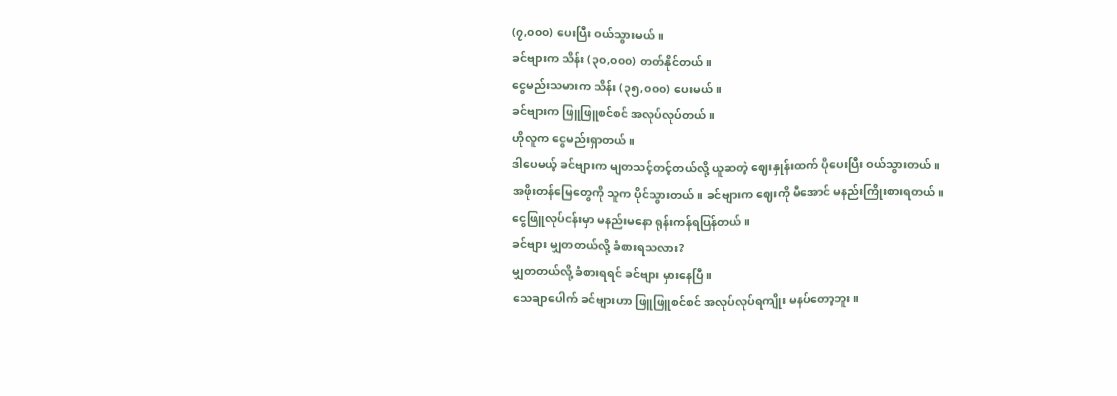(၇,၀၀၀) ပေးပြီး ဝယ်သွားမယ်။
ခင်ဗျားက သိန်း (၃၀,၀၀၀) တတ်နိုင်တယ်။
ငွေမည်းသမားက သိန်း (၃၅,၀၀၀) ပေးမယ်။
ခင်ဗျားက ဖြူဖြူစင်စင် အလုပ်လုပ်တယ်။
ဟိုလူက ငွေမည်းရှာတယ်။
ဒါပေမယ့် ခင်ဗျားက မျတသင့်တင့်တယ်လို့ ယူဆတဲ့ ဈေးနှုန်းထက် ပိုပေးပြီး ဝယ်သွားတယ်။
အဖိုးတန်မြေတွေကို သူက ပိုင်သွားတယ်။ ခင်ဗျားက ဈေးကို မီအောင် မနည်းကြိုးစားရတယ်။
ငွေဖြူလုပ်ငန်းမှာ မနည်းမနော ရုန်းကန်ရပြန်တယ်။
ခင်ဗျား မျှတတယ်လို့ ခံစားရသလား?
မျှတတယ်လို့ ခံစားရရင် ခင်ဗျား မှားနေပြီ။
သေချာပေါက် ခင်ဗျားဟာ ဖြူဖြူစင်စင် အလုပ်လုပ်ရကျိုး မနပ်တော့ဘူး။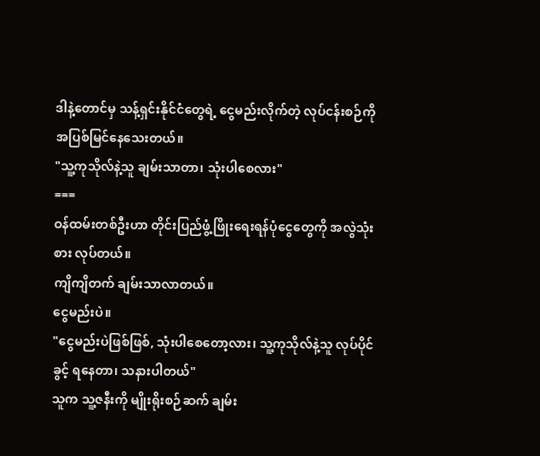ဒါနဲ့တောင်မှ သန့်ရှင်းနိုင်ငံတွေရဲ့ ငွေမည်းလိုက်တဲ့ လုပ်ငန်းစဉ်ကို အပြစ်မြင်နေသေးတယ်။
"သူ့ကုသိုလ်နဲ့သူ ချမ်းသာတာ၊ သုံးပါစေလား"
===
ဝန်ထမ်းတစ်ဦးဟာ တိုင်းပြည်ဖွံ့ဖြိုးရေးရန်ပုံငွေတွေကို အလွဲသုံးစား လုပ်တယ်။
ကျိကျိတက် ချမ်းသာလာတယ်။
ငွေမည်းပဲ။
"ငွေမည်းပဲဖြစ်ဖြစ်, သုံးပါစေတော့လား၊ သူ့ကုသိုလ်နဲ့သူ လုပ်ပိုင်ခွင့် ရနေတာ၊ သနားပါတယ်"
သူက သူ့ဇနီးကို မျိုးရိုးစဉ်ဆက် ချမ်း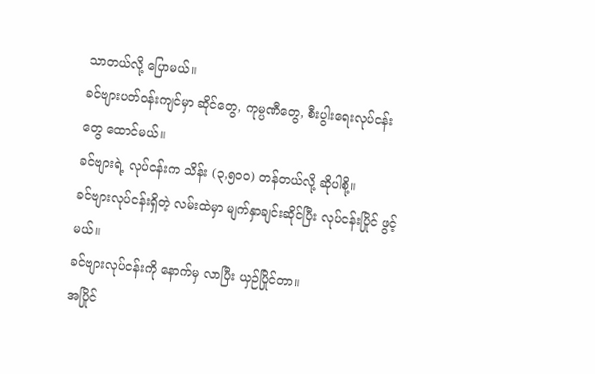သာတယ်လို့ ပြောမယ်။
ခင်ဗျားပတ်ဝန်းကျင်မှာ ဆိုင်တွေ, ကုမ္ပဏီတွေ, စီးပွါးရေးလုပ်ငန်းတွေ ထောင်မယ်။
ခင်ဗျားရဲ့ လုပ်ငန်းက သိန်း (၃,၅၀၀) တန်တယ်လို့ ဆိုပါစို့။
ခင်ဗျားလုပ်ငန်းရှိတဲ့ လမ်းထဲမှာ မျက်နှာချင်းဆိုင်ပြီး လုပ်ငန်းပြိုင် ဖွင့်မယ်။
ခင်ဗျားလုပ်ငန်းကို နောက်မှ လာပြီး ယှဉ်ပြိုင်တာ။
အပြိုင်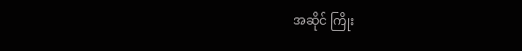အဆိုင် ကြိုး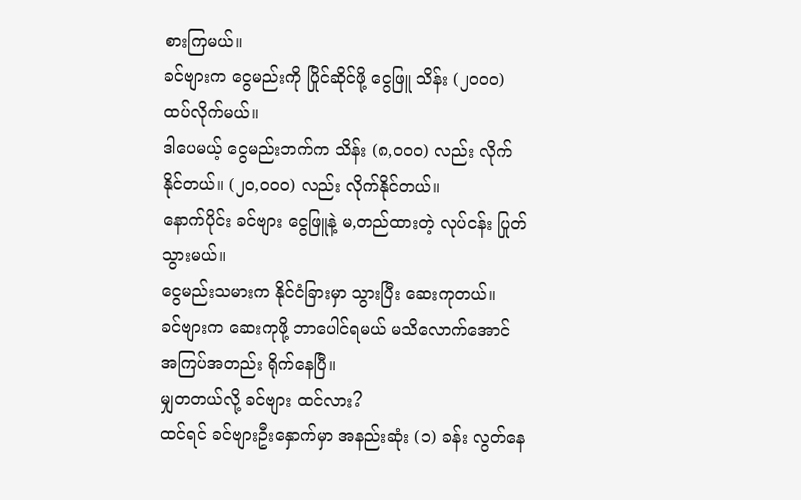စားကြမယ်။
ခင်ဗျားက ငွေမည်းကို ပြိုင်ဆိုင်ဖို့ ငွေဖြူ သိန်း (၂၀၀၀) ထပ်လိုက်မယ်။
ဒါပေမယ့် ငွေမည်းဘက်က သိန်း (၈,၀၀၀) လည်း လိုက်နိုင်တယ်။ (၂၀,၀၀၀) လည်း လိုက်နိုင်တယ်။
နောက်ပိုင်း ခင်ဗျား ငွေဖြူနဲ့ မ,တည်ထားတဲ့ လုပ်ငန်း ပြုတ်သွားမယ်။
ငွေမည်းသမားက နိုင်ငံခြားမှာ သွားပြီး ဆေးကုတယ်။
ခင်ဗျားက ဆေးကုဖို့ ဘာပေါင်ရမယ် မသိလောက်အောင် အကြပ်အတည်း ရိုက်နေပြီ။
မျှတတယ်လို့ ခင်ဗျား ထင်လား?
ထင်ရင် ခင်ဗျားဦးနှောက်မှာ အနည်းဆုံး (၁) ခန်း လွတ်နေ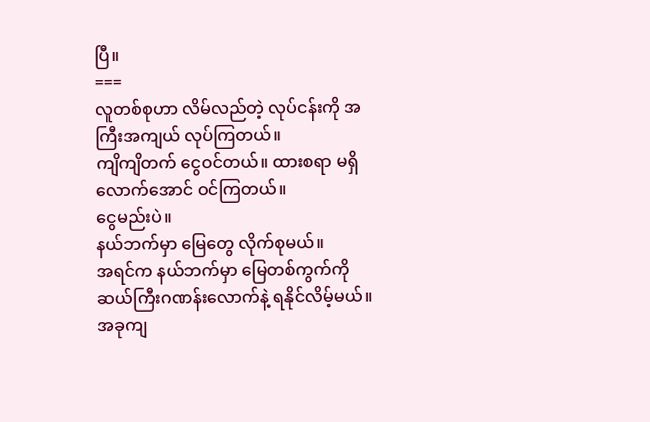ပြီ။
===
လူတစ်စုဟာ လိမ်လည်တဲ့ လုပ်ငန်းကို အကြီးအကျယ် လုပ်ကြတယ်။
ကျိကျိတက် ငွေဝင်တယ်။ ထားစရာ မရှိလောက်အောင် ဝင်ကြတယ်။
ငွေမည်းပဲ။
နယ်ဘက်မှာ မြေတွေ လိုက်စုမယ်။
အရင်က နယ်ဘက်မှာ မြေတစ်ကွက်ကို ဆယ်ကြီးဂဏန်းလောက်နဲ့ ရနိုင်လိမ့်မယ်။
အခုကျ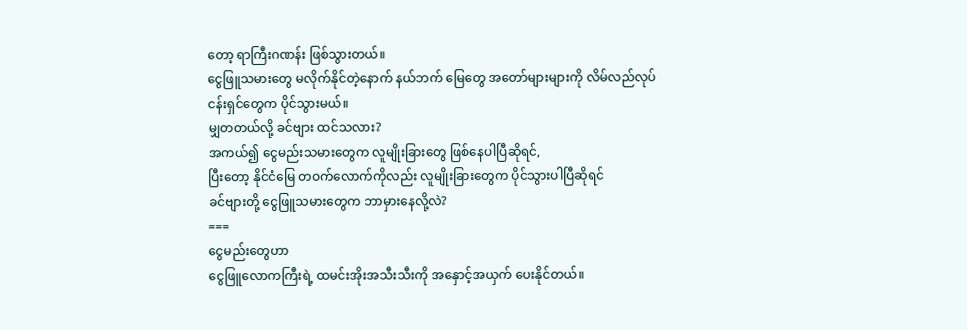တော့ ရာကြီးဂဏန်း ဖြစ်သွားတယ်။
ငွေဖြူသမားတွေ မလိုက်နိုင်တဲ့နောက် နယ်ဘက် မြေတွေ အတော်များများကို လိမ်လည်လုပ်ငန်းရှင်တွေက ပိုင်သွားမယ်။
မျှတတယ်လို့ ခင်ဗျား ထင်သလား?
အကယ်၍ ငွေမည်းသမားတွေက လူမျိုးခြားတွေ ဖြစ်နေပါပြီဆိုရင်,
ပြီးတော့ နိုင်ငံမြေ တဝက်လောက်ကိုလည်း လူမျိုးခြားတွေက ပိုင်သွားပါပြီဆိုရင်
ခင်ဗျားတို့ ငွေဖြူသမားတွေက ဘာမှားနေလို့လဲ?
===
ငွေမည်းတွေဟာ
ငွေဖြူလောကကြီးရဲ့ ထမင်းအိုးအသီးသီးကို အနှောင့်အယှက် ပေးနိုင်တယ်။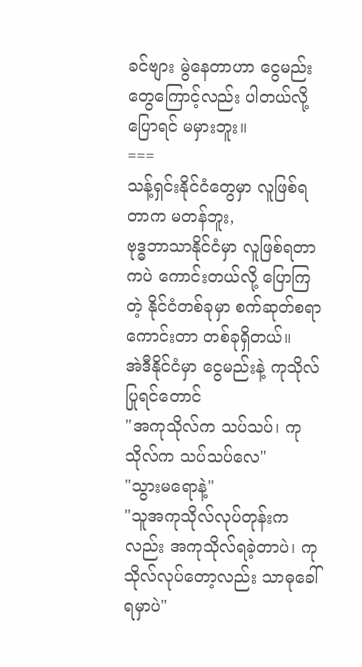ခင်ဗျား မွဲနေတာဟာ ငွေမည်းတွေကြောင့်လည်း ပါတယ်လို့ ပြောရင် မမှားဘူး။
===
သန့်ရှင်းနိုင်ငံတွေမှာ လူဖြစ်ရတာက မတန်ဘူး,
ဗုဒ္ဓဘာသာနိုင်ငံမှာ လူဖြစ်ရတာကပဲ ကောင်းတယ်လို့ ပြောကြတဲ့ နိုင်ငံတစ်ခုမှာ စက်ဆုတ်စရာ ကောင်းတာ တစ်ခုရှိတယ်။
အဲဒီနိုင်ငံမှာ ငွေမည်းနဲ့ ကုသိုလ်ပြုရင်တောင်
"အကုသိုလ်က သပ်သပ်၊ ကုသိုလ်က သပ်သပ်လေ"
"သွားမရောနဲ့"
"သူအကုသိုလ်လုပ်တုန်းကလည်း အကုသိုလ်ရခဲ့တာပဲ၊ ကုသိုလ်လုပ်တော့လည်း သာဓုခေါ်ရမှာပဲ"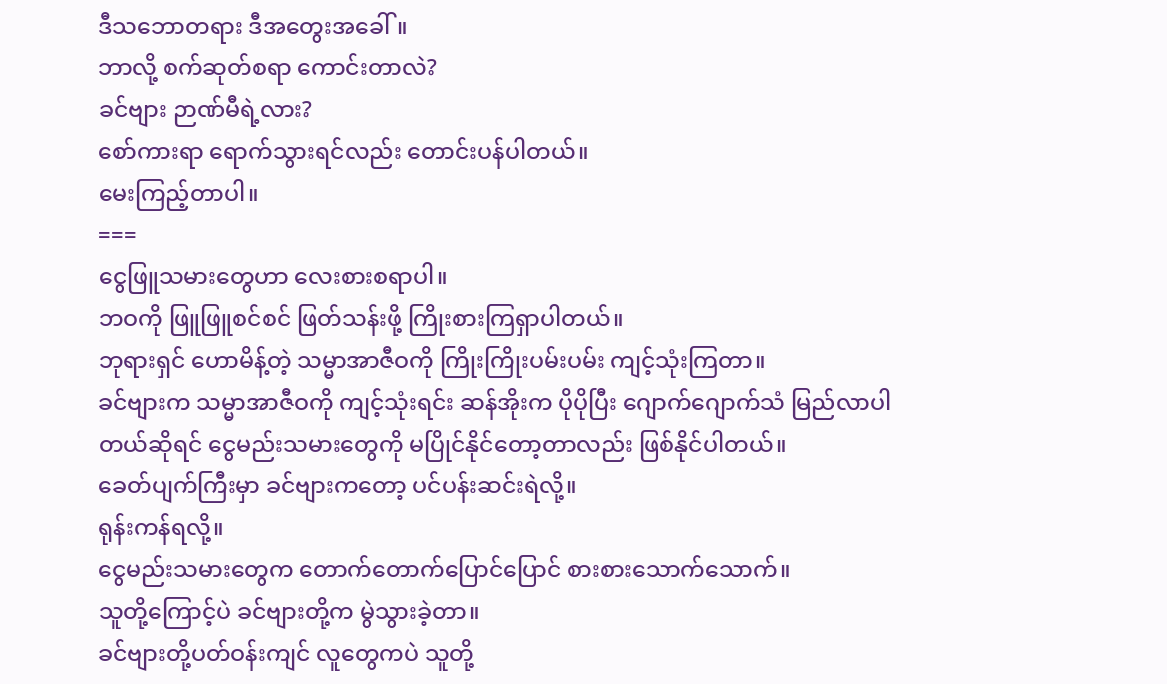ဒီသဘောတရား ဒီအတွေးအခေါ်။
ဘာလို့ စက်ဆုတ်စရာ ကောင်းတာလဲ?
ခင်ဗျား ဉာဏ်မီရဲ့လား?
စော်ကားရာ ရောက်သွားရင်လည်း တောင်းပန်ပါတယ်။
မေးကြည့်တာပါ။
===
ငွေဖြူသမားတွေဟာ လေးစားစရာပါ။
ဘဝကို ဖြူဖြူစင်စင် ဖြတ်သန်းဖို့ ကြိုးစားကြရှာပါတယ်။
ဘုရားရှင် ဟောမိန့်တဲ့ သမ္မာအာဇီဝကို ကြိုးကြိုးပမ်းပမ်း ကျင့်သုံးကြတာ။
ခင်ဗျားက သမ္မာအာဇီဝကို ကျင့်သုံးရင်း ဆန်အိုးက ပိုပိုပြီး ဂျောက်ဂျောက်သံ မြည်လာပါတယ်ဆိုရင် ငွေမည်းသမားတွေကို မပြိုင်နိုင်တော့တာလည်း ဖြစ်နိုင်ပါတယ်။
ခေတ်ပျက်ကြီးမှာ ခင်ဗျားကတော့ ပင်ပန်းဆင်းရဲလို့။
ရုန်းကန်ရလို့။
ငွေမည်းသမားတွေက တောက်တောက်ပြောင်ပြောင် စားစားသောက်သောက်။
သူတို့ကြောင့်ပဲ ခင်ဗျားတို့က မွဲသွားခဲ့တာ။
ခင်ဗျားတို့ပတ်ဝန်းကျင် လူတွေကပဲ သူတို့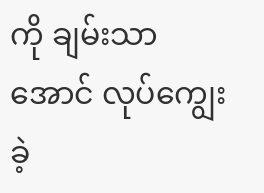ကို ချမ်းသာအောင် လုပ်ကျွေးခဲ့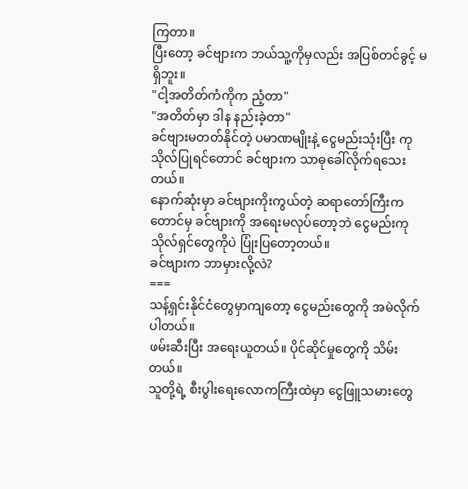ကြတာ။
ပြီးတော့ ခင်ဗျားက ဘယ်သူ့ကိုမှလည်း အပြစ်တင်ခွင့် မရှိဘူး။
"ငါ့အတိတ်ကံကိုက ညံ့တာ"
"အတိတ်မှာ ဒါန နည်းခဲ့တာ"
ခင်ဗျားမတတ်နိုင်တဲ့ ပမာဏမျိုးနဲ့ ငွေမည်းသုံးပြီး ကုသိုလ်ပြုရင်တောင် ခင်ဗျားက သာဓုခေါ်လိုက်ရသေးတယ်။
နောက်ဆုံးမှာ ခင်ဗျားကိုးကွယ်တဲ့ ဆရာတော်ကြီးကတောင်မှ ခင်ဗျားကို အရေးမလုပ်တော့ဘဲ ငွေမည်းကုသိုလ်ရှင်တွေကိုပဲ ပြုံးပြတော့တယ်။
ခင်ဗျားက ဘာမှားလို့လဲ?
===
သန့်ရှင်းနိုင်ငံတွေမှာကျတော့ ငွေမည်းတွေကို အမဲလိုက်ပါတယ်။
ဖမ်းဆီးပြီး အရေးယူတယ်။ ပိုင်ဆိုင်မှုတွေကို သိမ်းတယ်။
သူတို့ရဲ့ စီးပွါးရေးလောကကြီးထဲမှာ ငွေဖြူသမားတွေ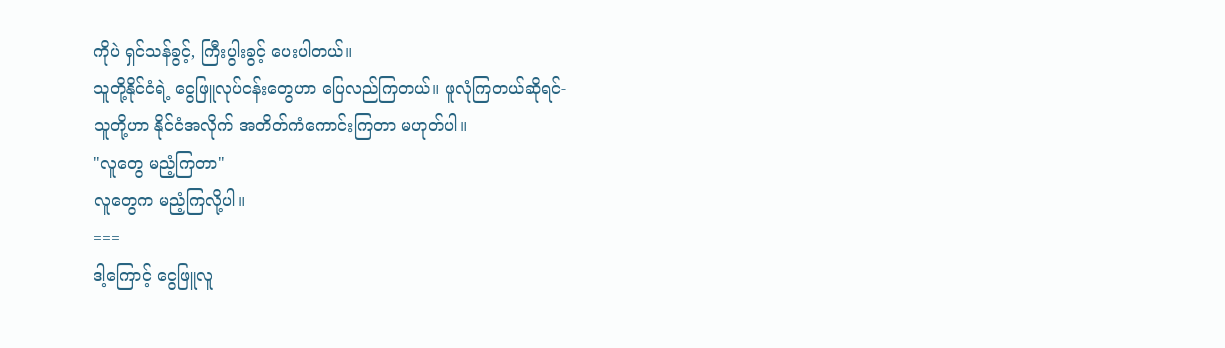ကိုပဲ ရှင်သန်ခွင့်, ကြီးပွါးခွင့် ပေးပါတယ်။
သူတို့နိုင်ငံရဲ့ ငွေဖြူလုပ်ငန်းတွေဟာ ပြေလည်ကြတယ်။ ဖူလုံကြတယ်ဆိုရင်-
သူတို့ဟာ နိုင်ငံအလိုက် အတိတ်ကံကောင်းကြတာ မဟုတ်ပါ။
"လူတွေ မညံ့ကြတာ"
လူတွေက မညံ့ကြလို့ပါ။
===
ဒါ့ကြောင့် ငွေဖြူလူ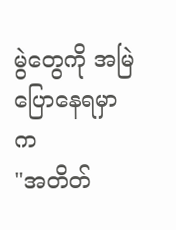မွဲတွေကို အမြဲပြောနေရမှာက
"အတိတ်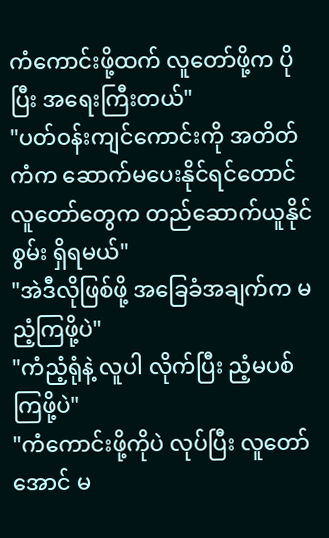ကံကောင်းဖို့ထက် လူတော်ဖို့က ပိုပြီး အရေးကြီးတယ်"
"ပတ်ဝန်းကျင်ကောင်းကို အတိတ်ကံက ဆောက်မပေးနိုင်ရင်တောင် လူတော်တွေက တည်ဆောက်ယူနိုင်စွမ်း ရှိရမယ်"
"အဲဒီလိုဖြစ်ဖို့ အခြေခံအချက်က မညံ့ကြဖို့ပဲ"
"ကံညံ့ရုံနဲ့ လူပါ လိုက်ပြီး ညံ့မပစ်ကြဖို့ပဲ"
"ကံကောင်းဖို့ကိုပဲ လုပ်ပြီး လူတော်အောင် မ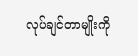လုပ်ချင်တာမျိုးကို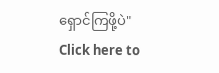ရှောင်ကြဖို့ပဲ"
Click here to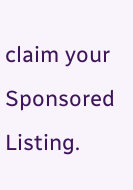claim your Sponsored Listing.